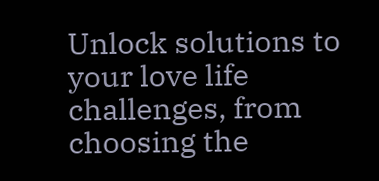Unlock solutions to your love life challenges, from choosing the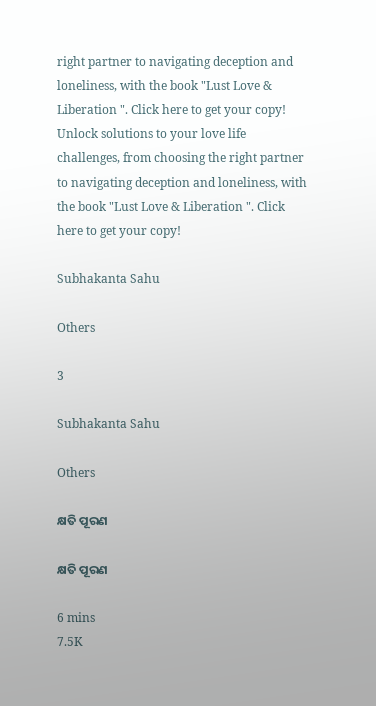right partner to navigating deception and loneliness, with the book "Lust Love & Liberation ". Click here to get your copy!
Unlock solutions to your love life challenges, from choosing the right partner to navigating deception and loneliness, with the book "Lust Love & Liberation ". Click here to get your copy!

Subhakanta Sahu

Others

3

Subhakanta Sahu

Others

କ୍ଷତି ପୂରଣ

କ୍ଷତି ପୂରଣ

6 mins
7.5K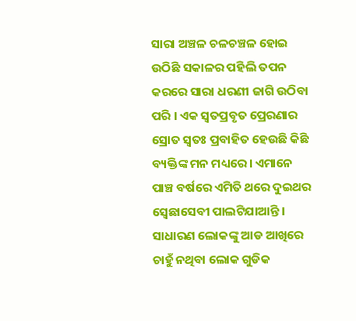ସାରା ଅଞ୍ଚଳ ଚଳଚଞ୍ଚଳ ହୋଇ ଉଠିଛି ସକାଳର ପହିଲି ତପନ କରରେ ସାରା ଧରଣୀ ଜାଗି ଉଠିବା ପରି । ଏକ ସ୍ୱତପ୍ରବୃତ ପ୍ରେରଣାର ସ୍ରୋତ ସ୍ୱତଃ ପ୍ରବାହିତ ହେଉଛି କିଛି ବ୍ୟକ୍ତିଙ୍କ ମନ ମଧ୍ୟରେ । ଏମାନେ ପାଞ୍ଚ ବର୍ଷରେ ଏମିତି ଥରେ ଦୁଇଥର ସ୍ୱେଛାସେବୀ ପାଲଟିଯାଆନ୍ତି । ସାଧାରଣ ଲୋକଙ୍କୁ ଆଡ ଆଖିରେ ଚାହୁଁ ନଥିବା ଲୋକ ଗୁଡିକ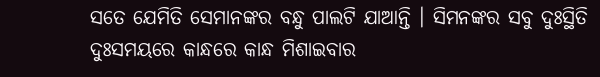ସତେ ଯେମିତି ସେମାନଙ୍କର ବନ୍ଧୁ ପାଲଟି ଯାଆନ୍ତି । ସିମନଙ୍କର ସବୁ ଦୁଃସ୍ଥିତି ଦୁଃସମୟରେ କାନ୍ଧରେ କାନ୍ଧ ମିଶାଇବାର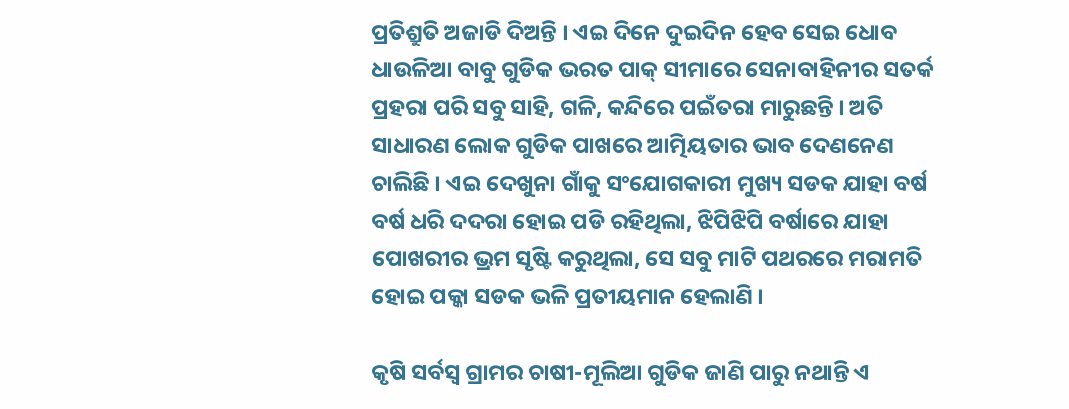ପ୍ରତିଶ୍ରୁତି ଅଜାଡି ଦିଅନ୍ତି । ଏଇ ଦିନେ ଦୁଇଦିନ ହେବ ସେଇ ଧୋବ ଧାଉଳିଆ ବାବୁ ଗୁଡିକ ଭରତ ପାକ୍ ସୀମାରେ ସେନାବାହିନୀର ସତର୍କ ପ୍ରହରା ପରି ସବୁ ସାହି, ଗଳି, କନ୍ଦିରେ ପଇଁତରା ମାରୁଛନ୍ତି । ଅତି ସାଧାରଣ ଲୋକ ଗୁଡିକ ପାଖରେ ଆତ୍ମିୟତାର ଭାବ ଦେଣନେଣ ଚାଲିଛି । ଏଇ ଦେଖୁନା ଗାଁକୁ ସଂଯୋଗକାରୀ ମୁଖ୍ୟ ସଡକ ଯାହା ବର୍ଷ ବର୍ଷ ଧରି ଦଦରା ହୋଇ ପଡି ରହିଥିଲା, ଝିପିଝିପି ବର୍ଷାରେ ଯାହା ପୋଖରୀର ଭ୍ରମ ସୃଷ୍ଟି କରୁଥିଲା, ସେ ସବୁ ମାଟି ପଥରରେ ମରାମତି ହୋଇ ପକ୍କା ସଡକ ଭଳି ପ୍ରତୀୟମାନ ହେଲାଣି ।

କୃଷି ସର୍ବସ୍ୱ ଗ୍ରାମର ଚାଷୀ-ମୂଲିଆ ଗୁଡିକ ଜାଣି ପାରୁ ନଥାନ୍ତି ଏ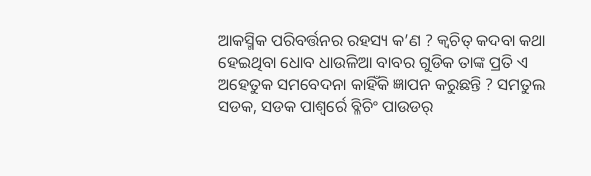ଆକସ୍ମିକ ପରିବର୍ତ୍ତନର ରହସ୍ୟ କ’ଣ ? କ୍ଵଚିତ୍ କଦବା କଥା ହେଇଥିବା ଧୋବ ଧାଉଳିଆ ବାବର ଗୁଡିକ ତାଙ୍କ ପ୍ରତି ଏ ଅହେତୁକ ସମବେଦନା କାହିଁକି ଜ୍ଞାପନ କରୁଛନ୍ତି ? ସମତୁଲ ସଡକ, ସଡକ ପାଶ୍ୱର୍ରେ ବ୍ଳିଚିଂ ପାଉଡର୍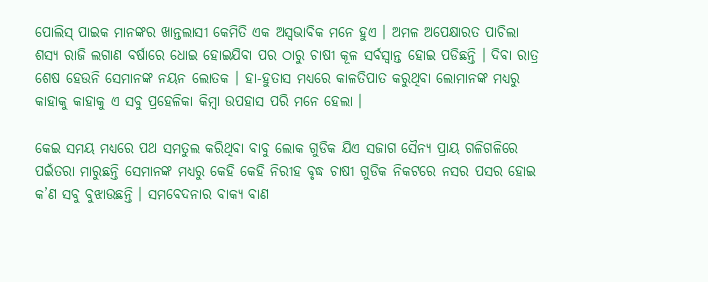ପୋଲିସ୍ ପାଇକ ମାନଙ୍କର ଖାନ୍ତଲାସୀ କେମିତି ଏକ ଅସ୍ୱଭାବିକ ମନେ ହୁଏ । ଅମଳ ଅପେକ୍ଷାରତ ପାଚିଲା ଶସ୍ୟ ରାଜି ଲଗାଣ ବର୍ଷାରେ ଧୋଇ ହୋଇଯିବା ପର ଠାରୁ ଚାଷୀ କୂଳ ସର୍ବସ୍ୱାନ୍ତ ହୋଇ ପଡିଛନ୍ତି । ଦିବା ରାତ୍ର ଶେଷ ହେଉନି ସେମାନଙ୍କ ନୟନ ଲୋତକ । ହା-ହୁତାସ ମଧ୍ୟରେ କାଳତିପାତ କରୁଥିବା ଲୋମାନଙ୍କ ମଧ୍ୟରୁ କାହାକୁ କାହାକୁ ଏ ସବୁ ପ୍ରହେଳିକା କିମ୍ବା ଉପହାସ ପରି ମନେ ହେଲା ।

କେଇ ସମୟ ମଧ୍ୟରେ ପଥ ସମତୁଲ କରିଥିବା ବାବୁ ଲୋକ ଗୁଡିକ ଯିଏ ସଜାଗ ସୈନ୍ୟ ପ୍ରାୟ ଗଳିଗଳିରେ ପଇଁତରା ମାରୁଛନ୍ତି ସେମାନଙ୍କ ମଧ୍ୟରୁ କେହି କେହି ନିରୀହ ବୃଦ୍ଧ ଚାଷୀ ଗୁଡିକ ନିକଟରେ ନସର ପସର ହୋଇ କ’ଣ ସବୁ ବୁଝାଉଛନ୍ତି । ସମବେଦନାର ବାକ୍ୟ ବାଣ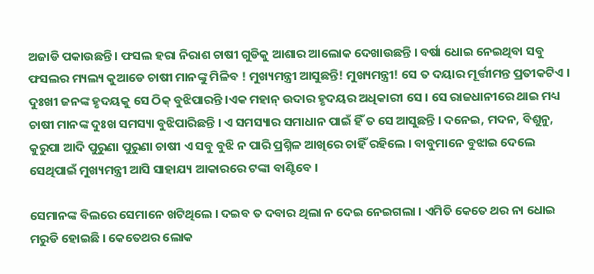ଅଜାଡି ପକାଉଛନ୍ତି । ଫସଲ ହରା ନିରାଶ ଚାଷୀ ଗୁଡିକୁ ଆଶାର ଆଲୋକ ଦେଖାଉଛନ୍ତି । ବର୍ଷା ଧୋଇ ନେଇଥିବା ସବୁ ଫସଲର ମ୍ୟଲ୍ୟ କୁଆଡେ ଚାଷୀ ମାନଙ୍କୁ ମିଳିବ ! ମୁଖ୍ୟମନ୍ତ୍ରୀ ଆସୁଛନ୍ତି! ମୁଖ୍ୟମନ୍ତ୍ରୀ! ସେ ତ ଦୟାର ମୂର୍ତ୍ତୀମନ୍ତ ପ୍ରତୀକଟିଏ । ଦୁଃଖୀ ଜନଙ୍କ ହୃଦୟକୁ ସେ ଠିକ୍ ବୁଝିପାରନ୍ତି ।ଏକ ମହାନ୍ ଉଦାର ହୃଦୟର ଅଧିକାରୀ ସେ । ସେ ରାଜଧାନୀରେ ଥାଇ ମଧ୍ୟ ଚାଷୀ ମାନଙ୍କ ଦୁଃଖ ସମସ୍ୟା ବୁଝିପାରିଛନ୍ତି । ଏ ସମସ୍ୟାର ସମାଧାନ ପାଇଁ ହିଁ ତ ସେ ଆସୁଛନ୍ତି । ଦନେଇ, ମଦନ, ବିଶୁନୁ, କୁରୁପା ଆଦି ପୁରୁଣା ପୁରୁଣା ଚାଷୀ ଏ ସବୁ ବୁଝି ନ ପାରି ପ୍ରଶ୍ନିଳ ଆଖିରେ ଚାହିଁ ରହିଲେ । ବାବୁମାନେ ବୁଝାଇ ଦେଲେ ସେଥିପାଇଁ ମୁଖ୍ୟମନ୍ତ୍ରୀ ଆସି ସାହାଯ୍ୟ ଆକାରରେ ଟଙ୍କା ବାଣ୍ଟିବେ ।

ସେମାନଙ୍କ ବିଲରେ ସେମାନେ ଖଟିଥିଲେ । ଦଇବ ତ ଦବାର ଥିଲା ନ ଦେଇ ନେଇଗଲା । ଏମିତି କେତେ ଥର ନା ଧୋଇ ମରୁଡି ହୋଇଛି । କେତେଥର ଲୋକ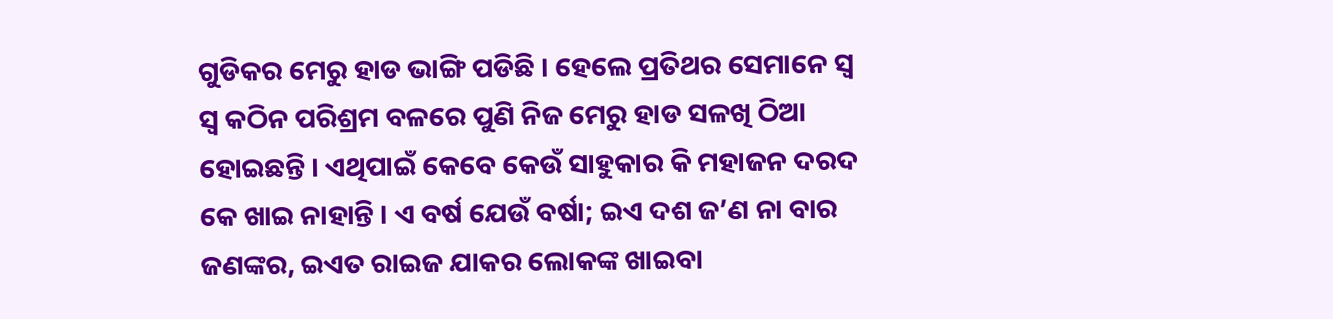ଗୁଡିକର ମେରୁ ହାଡ ଭାଙ୍ଗି ପଡିଛି । ହେଲେ ପ୍ରତିଥର ସେମାନେ ସ୍ୱ ସ୍ୱ କଠିନ ପରିଶ୍ରମ ବଳରେ ପୁଣି ନିଜ ମେରୁ ହାଡ ସଳଖି ଠିଆ ହୋଇଛନ୍ତି । ଏଥିପାଇଁ କେବେ କେଉଁ ସାହୁକାର କି ମହାଜନ ଦରଦ କେ ଖାଇ ନାହାନ୍ତି । ଏ ବର୍ଷ ଯେଉଁ ବର୍ଷା; ଇଏ ଦଶ ଜ’ଣ ନା ବାର ଜଣଙ୍କର, ଇଏତ ରାଇଜ ଯାକର ଲୋକଙ୍କ ଖାଇବା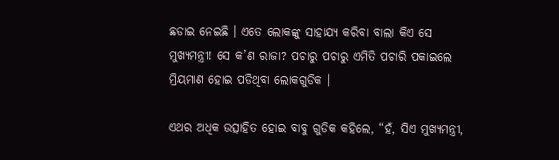ଛଡାଇ ନେଇଛି । ଏତେ ଲୋକଙ୍କୁ ସାହାଯ୍ୟ କରିବା ବାଲା କିଏ ସେ ମୁଖ୍ୟମନ୍ତ୍ରୀ! ସେ କ’ଣ ରାଜା? ପଚାରୁ ପଚାରୁ ଏମିତି ପଚାରି ପକାଇଲେ ମ୍ରିୟମାଣ ହୋଇ ପଡିଥିବା ଲୋକଗୁଡିକ ।

ଏଥର ଅଧିକ ଉତ୍ସାହିତ ହୋଇ ବାବୁ ଗୁଡିକ କହିଲେ, “ହଁ, ସିଏ ମୁଖ୍ୟମନ୍ତ୍ରୀ,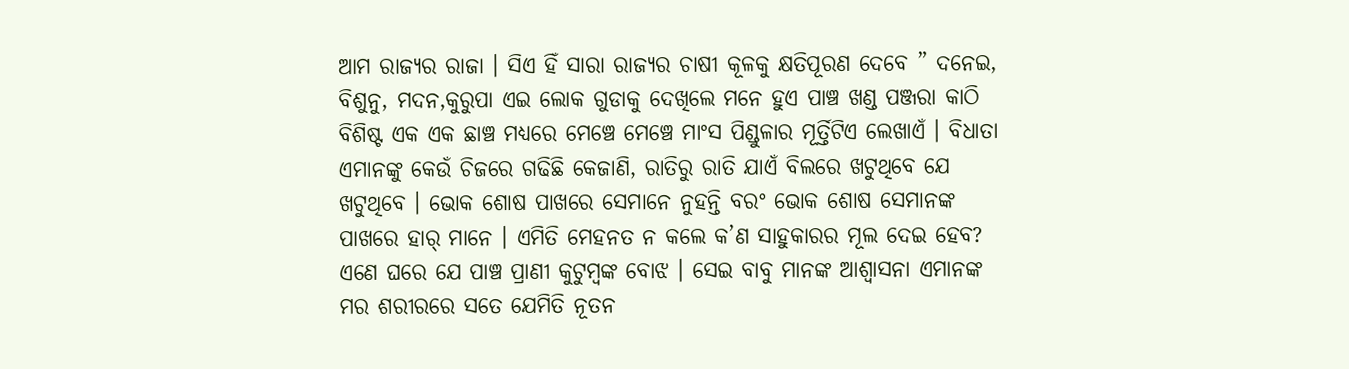ଆମ ରାଜ୍ୟର ରାଜା । ସିଏ ହିଁ ସାରା ରାଜ୍ୟର ଚାଷୀ କୂଳକୁ କ୍ଷତିପୂରଣ ଦେବେ ” ଦନେଇ, ବିଶୁନୁ, ମଦନ,କୁରୁପା ଏଇ ଲୋକ ଗୁଡାକୁ ଦେଖିଲେ ମନେ ହୁଏ ପାଞ୍ଚ ଖଣ୍ଡ ପଞ୍ଜରା କାଠି ବିଶିଷ୍ଟ ଏକ ଏକ ଛାଞ୍ଚ ମଧ୍ୟରେ ମେଞ୍ଚେ ମେଞ୍ଚେ ମାଂସ ପିଣ୍ଡୁଳାର ମୂର୍ତ୍ତିଟିଏ ଲେଖାଏଁ । ବିଧାତା ଏମାନଙ୍କୁ କେଉଁ ଚିଜରେ ଗଢିଛି କେଜାଣି, ରାତିରୁ ରାତି ଯାଏଁ ବିଲରେ ଖଟୁଥିବେ ଯେ ଖଟୁଥିବେ । ଭୋକ ଶୋଷ ପାଖରେ ସେମାନେ ନୁହନ୍ତି ବରଂ ଭୋକ ଶୋଷ ସେମାନଙ୍କ ପାଖରେ ହାର୍ ମାନେ । ଏମିତି ମେହନତ ନ କଲେ କ’ଣ ସାହୁକାରର ମୂଲ ଦେଇ ହେବ? ଏଣେ ଘରେ ଯେ ପାଞ୍ଚ ପ୍ରାଣୀ କୁଟୁମ୍ବଙ୍କ ବୋଝ । ସେଇ ବାବୁ ମାନଙ୍କ ଆଶ୍ଵାସନା ଏମାନଙ୍କ ମର ଶରୀରରେ ସତେ ଯେମିତି ନୂତନ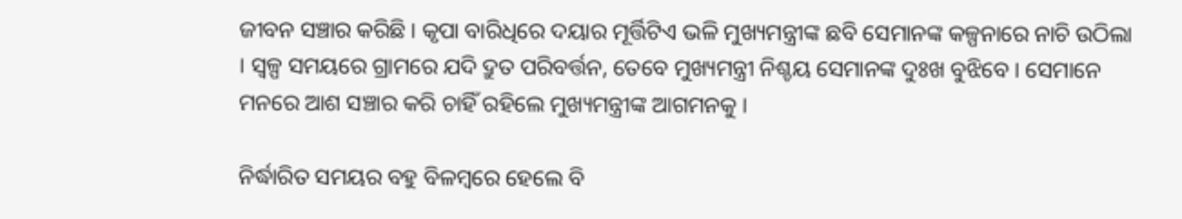ଜୀବନ ସଞ୍ଚାର କରିଛି । କୃପା ବାରିଧିରେ ଦୟାର ମୂର୍ତ୍ତିଟିଏ ଭଳି ମୁଖ୍ୟମନ୍ତ୍ରୀଙ୍କ ଛବି ସେମାନଙ୍କ କଳ୍ପନାରେ ନାଚି ଉଠିଲା । ସ୍ଵଳ୍ପ ସମୟରେ ଗ୍ରାମରେ ଯଦି ଦ୍ରୁତ ପରିବର୍ତ୍ତନ, ତେବେ ମୁଖ୍ୟମନ୍ତ୍ରୀ ନିଶ୍ଚୟ ସେମାନଙ୍କ ଦୁଃଖ ବୁଝିବେ । ସେମାନେ ମନରେ ଆଶ ସଞ୍ଚାର କରି ଚାହିଁ ରହିଲେ ମୁଖ୍ୟମନ୍ତ୍ରୀଙ୍କ ଆଗମନକୁ ।

ନିର୍ଦ୍ଧାରିତ ସମୟର ବହୁ ବିଳମ୍ବରେ ହେଲେ ବି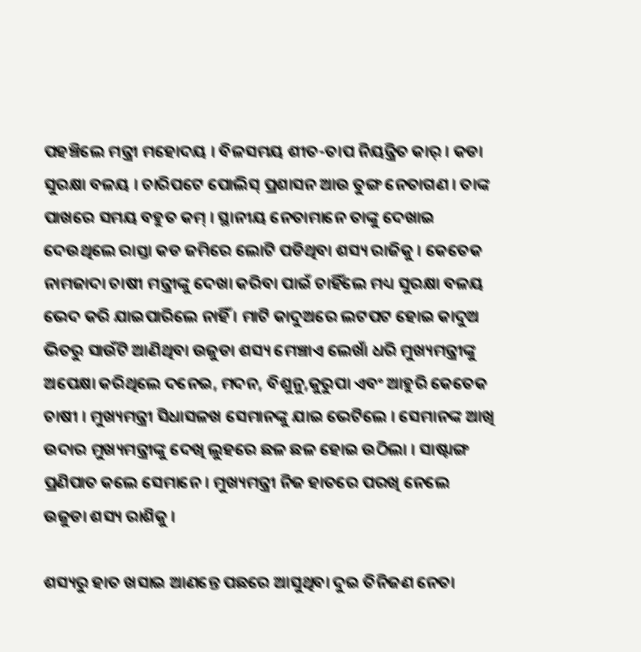ପହଞ୍ଚିଲେ ମନ୍ତ୍ରୀ ମହୋଦୟ । ବିଳସମୟ ଶୀତ-ତାପ ନିୟନ୍ତ୍ରିତ କାର୍ । କଡା ସୁରକ୍ଷା ବଳୟ । ଚାରିପଟେ ପୋଲିସ୍ ପ୍ରଶାସନ ଆଉ ତୁଙ୍ଗ ନେତାଗଣ । ତାଙ୍କ ପାଖରେ ସମୟ ବହୁତ କମ୍ । ସ୍ଥାନୀୟ ନେତାମାନେ ତାଙ୍କୁ ଦେଖାଇ ଦେଉଥିଲେ ରାସ୍ତା କଡ ଜମିରେ ଲୋଟି ପଡିଥିବା ଶସ୍ୟ ରାଜିକୁ । କେତେକ ନାମଜାଦା ଚାଷୀ ମନ୍ତ୍ରୀଙ୍କୁ ଦେଖା କରିବା ପାଇଁ ଚାହିଁଲେ ମଧ୍ୟ ସୁରକ୍ଷା ବଳୟ ଭେଦ କରି ଯାଇପାରିଲେ ନାହିଁ । ମାଟି କାଦୁଅରେ ଲଟପଟ ହୋଇ କାଦୁଅ ଭିତରୁ ସାଉଁଟି ଆଣିଥିବା ଉଜୁଡା ଶସ୍ୟ ମେଞ୍ଚାଏ ଲେଖାଁ ଧରି ମୁଖ୍ୟମନ୍ତ୍ରୀଙ୍କୁ ଅପେକ୍ଷା କରିଥିଲେ ଦନେଇ, ମଦନ, ବିଶୁନୁ,କୁରୁପା ଏବଂ ଆହୁରି କେତେକ ଚାଷୀ । ମୁଖ୍ୟମନ୍ତ୍ରୀ ସିଧାସଳଖ ସେମାନଙ୍କୁ ଯାଇ ଭେଟିଲେ । ସେମାନଙ୍କ ଆଖି ଉଦାର ମୁଖ୍ୟମନ୍ତ୍ରୀଙ୍କୁ ଦେଖି ଲୁହରେ ଛଳ ଛଳ ହୋଇ ଉଠିଲା । ସାଷ୍ଟାଙ୍ଗ ପ୍ରଣିପାତ କଲେ ସେମାନେ । ମୁଖ୍ୟମନ୍ତ୍ରୀ ନିଜ ହାତରେ ପରଖି ନେଲେ ଉଜୁଡା ଶସ୍ୟ ରାଶିକୁ ।

ଶସ୍ୟରୁ ହାତ ଖସାଇ ଆଣନ୍ତେ ପଛରେ ଆସୁଥିବା ଦୁଇ ତିନିଜଣ ନେତା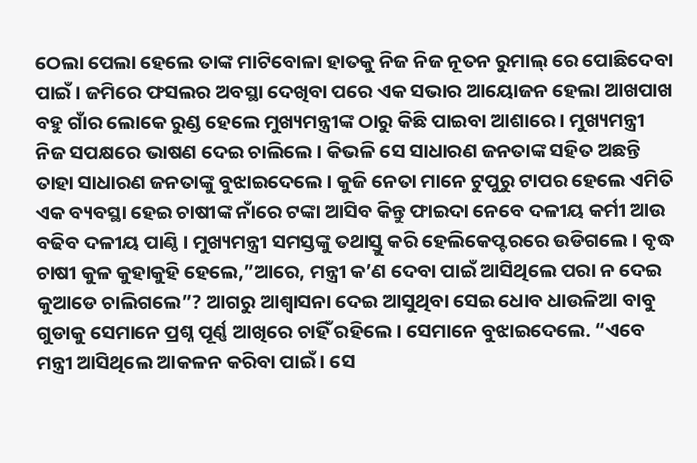ଠେଲା ପେଲା ହେଲେ ତାଙ୍କ ମାଟିବୋଳା ହାତକୁ ନିଜ ନିଜ ନୂତନ ରୁମାଲ୍ ରେ ପୋଛିଦେବା ପାଇଁ । ଜମିରେ ଫସଲର ଅବସ୍ଥା ଦେଖିବା ପରେ ଏକ ସଭାର ଆୟୋଜନ ହେଲା ଆଖପାଖ ବହୁ ଗାଁର ଲୋକେ ରୁଣ୍ଡ ହେଲେ ମୁଖ୍ୟମନ୍ତ୍ରୀଙ୍କ ଠାରୁ କିଛି ପାଇବା ଆଶାରେ । ମୁଖ୍ୟମନ୍ତ୍ରୀ ନିଜ ସପକ୍ଷରେ ଭାଷଣ ଦେଇ ଚାଲିଲେ । କିଭଳି ସେ ସାଧାରଣ ଜନତାଙ୍କ ସହିତ ଅଛନ୍ତି ତାହା ସାଧାରଣ ଜନତାଙ୍କୁ ବୁଝାଇଦେଲେ । କୁଜି ନେତା ମାନେ ଟୁପୁରୁ ଟାପର ହେଲେ ଏମିତି ଏକ ବ୍ୟବସ୍ଥା ହେଇ ଚାଷୀଙ୍କ ନାଁରେ ଟଙ୍କା ଆସିବ କିନ୍ତୁ ଫାଇଦା ନେବେ ଦଳୀୟ କର୍ମୀ ଆଉ ବଢିବ ଦଳୀୟ ପାଣ୍ଠି । ମୁଖ୍ୟମନ୍ତ୍ରୀ ସମସ୍ତଙ୍କୁ ତଥାସ୍ତୁ କରି ହେଲିକେପ୍ଟରରେ ଉଡିଗଲେ । ବୃଦ୍ଧ ଚାଷୀ କୁଳ କୁହାକୁହି ହେଲେ,”ଆରେ, ମନ୍ତ୍ରୀ କ’ଣ ଦେବା ପାଇଁ ଆସିଥିଲେ ପରା ନ ଦେଇ କୁଆଡେ ଚାଲିଗଲେ”? ଆଗରୁ ଆଶ୍ୱାସନା ଦେଇ ଆସୁଥିବା ସେଇ ଧୋବ ଧାଉଳିଆ ବାବୁ ଗୁଡାକୁ ସେମାନେ ପ୍ରଶ୍ନ ପୂର୍ଣ୍ଣ ଆଖିରେ ଚାହିଁ ରହିଲେ । ସେମାନେ ବୁଝାଇଦେଲେ. “ଏବେ ମନ୍ତ୍ରୀ ଆସିଥିଲେ ଆକଳନ କରିବା ପାଇଁ । ସେ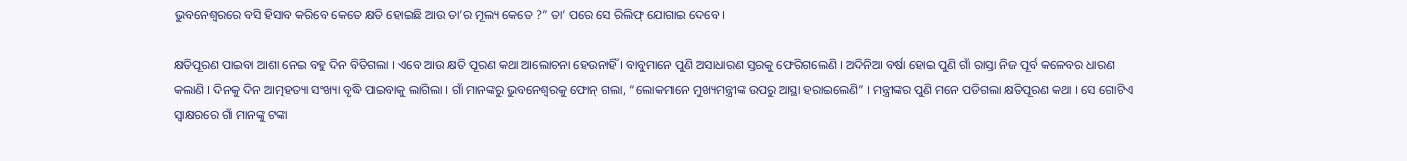ଭୁବନେଶ୍ୱରରେ ବସି ହିସାବ କରିବେ କେତେ କ୍ଷତି ହୋଇଛି ଆଉ ତା’ର ମୂଲ୍ୟ କେତେ ?” ତା’ ପରେ ସେ ରିଲିଫ୍ ଯୋଗାଇ ଦେବେ ।

କ୍ଷତିପୂରଣ ପାଇବା ଆଶା ନେଇ ବହୁ ଦିନ ବିତିଗଲା । ଏବେ ଆଉ କ୍ଷତି ପୂରଣ କଥା ଆଲୋଚନା ହେଉନାହିଁ । ବାବୁମାନେ ପୁଣି ଅସାଧାରଣ ସ୍ତରକୁ ଫେରିଗଲେଣି । ଅଦିନିଆ ବର୍ଷା ହୋଇ ପୁଣି ଗାଁ ରାସ୍ତା ନିଜ ପୂର୍ବ କଳେବର ଧାରଣ କଲାଣି । ଦିନକୁ ଦିନ ଆତ୍ମହତ୍ୟା ସଂଖ୍ୟା ବୃଦ୍ଧି ପାଇବାକୁ ଲାଗିଲା । ଗାଁ ମାନଙ୍କରୁ ଭୁବନେଶ୍ୱରକୁ ଫୋନ୍ ଗଲା, “ଲୋକମାନେ ମୁଖ୍ୟମନ୍ତ୍ରୀଙ୍କ ଉପରୁ ଆସ୍ଥା ହରାଇଲେଣି” । ମନ୍ତ୍ରୀଙ୍କର ପୁଣି ମନେ ପଡିଗଲା କ୍ଷତିପୂରଣ କଥା । ସେ ଗୋଟିଏ ସ୍ୱାକ୍ଷରରେ ଗାଁ ମାନଙ୍କୁ ଟଙ୍କା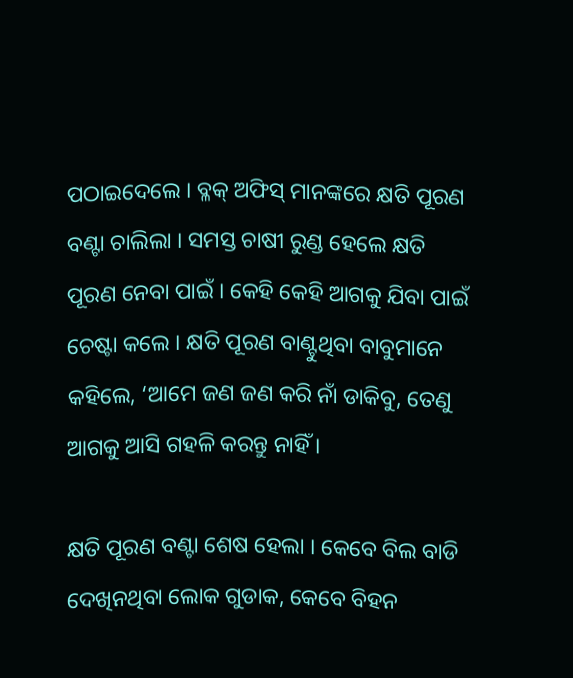ପଠାଇଦେଲେ । ବ୍ଳକ୍ ଅଫିସ୍ ମାନଙ୍କରେ କ୍ଷତି ପୂରଣ ବଣ୍ଟା ଚାଲିଲା । ସମସ୍ତ ଚାଷୀ ରୁଣ୍ଡ ହେଲେ କ୍ଷତି ପୂରଣ ନେବା ପାଇଁ । କେହି କେହି ଆଗକୁ ଯିବା ପାଇଁ ଚେଷ୍ଟା କଲେ । କ୍ଷତି ପୂରଣ ବାଣ୍ଟୁଥିବା ବାବୁମାନେ କହିଲେ, ‘ଆମେ ଜଣ ଜଣ କରି ନାଁ ଡାକିବୁ, ତେଣୁ ଆଗକୁ ଆସି ଗହଳି କରନ୍ତୁ ନାହିଁ ।

କ୍ଷତି ପୂରଣ ବଣ୍ଟା ଶେଷ ହେଲା । କେବେ ବିଲ ବାଡି ଦେଖିନଥିବା ଲୋକ ଗୁଡାକ, କେବେ ବିହନ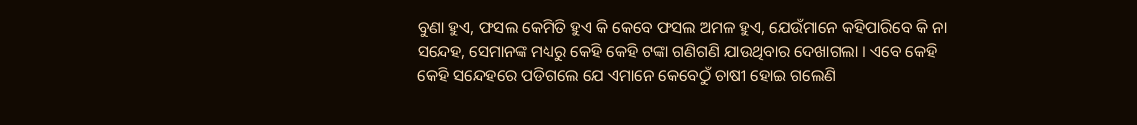ବୁଣା ହୁଏ, ଫସଲ କେମିତି ହୁଏ କି କେବେ ଫସଲ ଅମଳ ହୁଏ, ଯେଉଁମାନେ କହିପାରିବେ କି ନା ସନ୍ଦେହ, ସେମାନଙ୍କ ମଧ୍ୟରୁ କେହି କେହି ଟଙ୍କା ଗଣିଗଣି ଯାଉଥିବାର ଦେଖାଗଲା । ଏବେ କେହି କେହି ସନ୍ଦେହରେ ପଡିଗଲେ ଯେ ଏମାନେ କେବେଠୁଁ ଚାଷୀ ହୋଇ ଗଲେଣି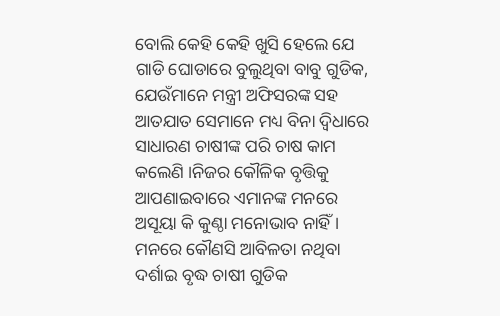ବୋଲି କେହି କେହି ଖୁସି ହେଲେ ଯେ ଗାଡି ଘୋଡାରେ ବୁଲୁଥିବା ବାବୁ ଗୁଡିକ, ଯେଉଁମାନେ ମନ୍ତ୍ରୀ ଅଫିସରଙ୍କ ସହ ଆତଯାତ ସେମାନେ ମଧ୍ୟ ବିନା ଦ୍ୱିଧାରେ ସାଧାରଣ ଚାଷୀଙ୍କ ପରି ଚାଷ କାମ କଲେଣି ।ନିଜର କୌଳିକ ବୃତ୍ତିକୁ ଆପଣାଇବାରେ ଏମାନଙ୍କ ମନରେ ଅସୂୟା କି କୁଣ୍ଠା ମନୋଭାବ ନାହିଁ । ମନରେ କୌଣସି ଆବିଳତା ନଥିବା ଦର୍ଶାଇ ବୃଦ୍ଧ ଚାଷୀ ଗୁଡିକ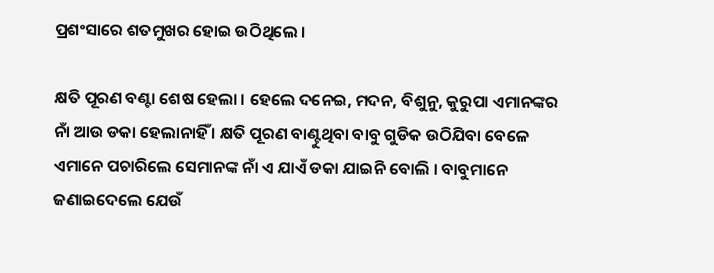ପ୍ରଶଂସାରେ ଶତମୁଖର ହୋଇ ଉଠିଥିଲେ ।

କ୍ଷତି ପୂରଣ ବଣ୍ଟା ଶେଷ ହେଲା । ହେଲେ ଦନେଇ, ମଦନ, ବିଶୁନୁ, କୁରୁପା ଏମାନଙ୍କର ନାଁ ଆଉ ଡକା ହେଲାନାହିଁ । କ୍ଷତି ପୂରଣ ବାଣ୍ଟୁଥିବା ବାବୁ ଗୁଡିକ ଉଠିଯିବା ବେଳେ ଏମାନେ ପଚାରିଲେ ସେମାନଙ୍କ ନାଁ ଏ ଯାଏଁ ଡକା ଯାଇନି ବୋଲି । ବାବୁମାନେ ଜଣାଇଦେଲେ ଯେଉଁ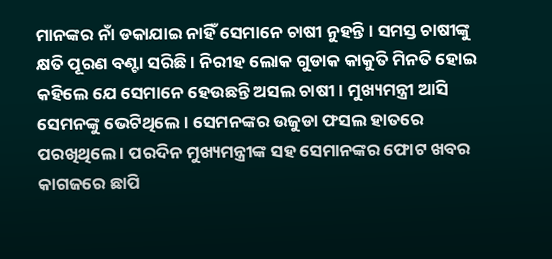ମାନଙ୍କର ନାଁ ଡକାଯାଇ ନାହିଁ ସେମାନେ ଚାଷୀ ନୁହନ୍ତି । ସମସ୍ତ ଚାଷୀଙ୍କୁ କ୍ଷତି ପୂରଣ ବଣ୍ଟା ସରିଛି । ନିରୀହ ଲୋକ ଗୁଡାକ କାକୁତି ମିନତି ହୋଇ କହିଲେ ଯେ ସେମାନେ ହେଉଛନ୍ତି ଅସଲ ଚାଷୀ । ମୁଖ୍ୟମନ୍ତ୍ରୀ ଆସି ସେମନଙ୍କୁ ଭେଟିଥିଲେ । ସେମନଙ୍କର ଉଜୁଡା ଫସଲ ହାତରେ ପରଖିଥିଲେ । ପରଦିନ ମୁଖ୍ୟମନ୍ତ୍ରୀଙ୍କ ସହ ସେମାନଙ୍କର ଫୋଟ ଖବର କାଗଜରେ ଛାପି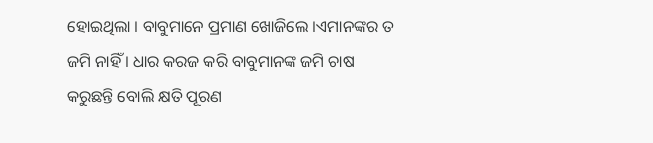ହୋଇଥିଲା । ବାବୁମାନେ ପ୍ରମାଣ ଖୋଜିଲେ ।ଏମାନଙ୍କର ତ ଜମି ନାହିଁ । ଧାର କରଜ କରି ବାବୁମାନଙ୍କ ଜମି ଚାଷ କରୁଛନ୍ତି ବୋଲି କ୍ଷତି ପୂରଣ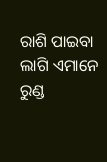ରାଶି ପାଇବା ଲାଗି ଏମାନେ ରୁଣ୍ଡ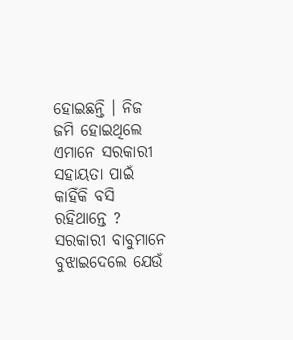ହୋଇଛନ୍ତି । ନିଜ ଜମି ହୋଇଥିଲେ ଏମାନେ ସରକାରୀ ସହାୟତା ପାଇଁ କାହିଁକି ବସି ରହିଥାନ୍ତେ ? ସରକାରୀ ବାବୁମାନେ ବୁଝାଇଦେଲେ ଯେଉଁ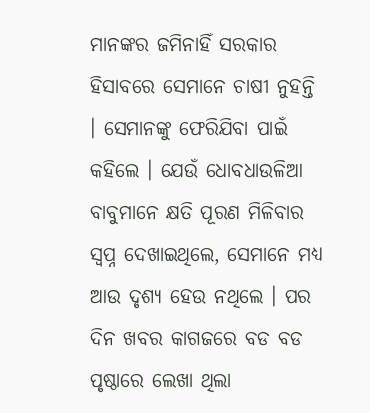ମାନଙ୍କର ଜମିନାହିଁ ସରକାର ହିସାବରେ ସେମାନେ ଚାଷୀ ନୁହନ୍ତି । ସେମାନଙ୍କୁ ଫେରିଯିବା ପାଇଁ କହିଲେ । ଯେଉଁ ଧୋବଧାଉଳିଆ ବାବୁମାନେ କ୍ଷତି ପୂରଣ ମିଳିବାର ସ୍ୱପ୍ନ ଦେଖାଇଥିଲେ, ସେମାନେ ମଧ୍ୟ ଆଉ ଦୃଶ୍ୟ ହେଉ ନଥିଲେ । ପର ଦିନ ଖବର କାଗଜରେ ବଡ ବଡ ପୃଷ୍ଠାରେ ଲେଖା ଥିଲା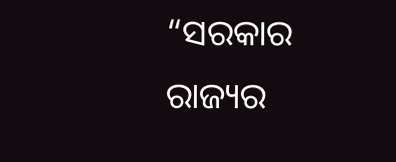“ସରକାର ରାଜ୍ୟର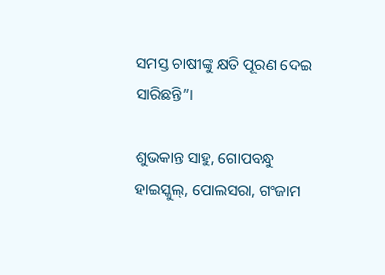ସମସ୍ତ ଚାଷୀଙ୍କୁ କ୍ଷତି ପୂରଣ ଦେଇ ସାରିଛନ୍ତି”।

ଶୁଭକାନ୍ତ ସାହୁ, ଗୋପବନ୍ଧୁ ହାଇସ୍କୁଲ୍, ପୋଲସରା, ଗଂଜାମ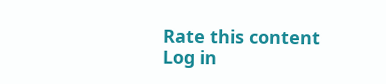Rate this content
Log in